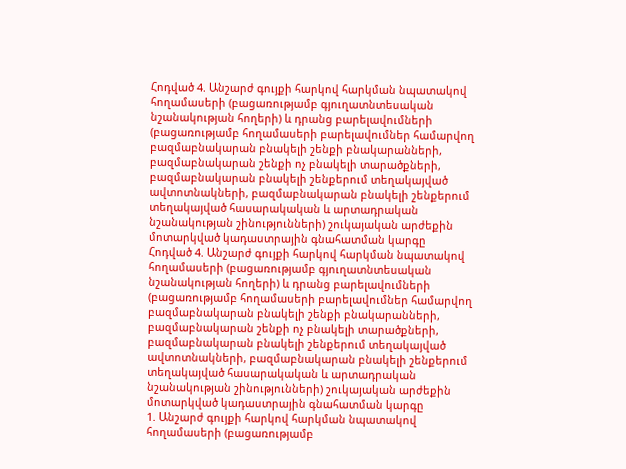Հոդված 4. Անշարժ գույքի հարկով հարկման նպատակով հողամասերի (բացառությամբ գյուղատնտեսական նշանակության հողերի) և դրանց բարելավումների (բացառությամբ հողամասերի բարելավումներ համարվող բազմաբնակարան բնակելի շենքի բնակարանների, բազմաբնակարան շենքի ոչ բնակելի տարածքների, բազմաբնակարան բնակելի շենքերում տեղակայված ավտոտնակների, բազմաբնակարան բնակելի շենքերում տեղակայված հասարակական և արտադրական նշանակության շինությունների) շուկայական արժեքին մոտարկված կադաստրային գնահատման կարգը
Հոդված 4. Անշարժ գույքի հարկով հարկման նպատակով հողամասերի (բացառությամբ գյուղատնտեսական նշանակության հողերի) և դրանց բարելավումների (բացառությամբ հողամասերի բարելավումներ համարվող բազմաբնակարան բնակելի շենքի բնակարանների, բազմաբնակարան շենքի ոչ բնակելի տարածքների, բազմաբնակարան բնակելի շենքերում տեղակայված ավտոտնակների, բազմաբնակարան բնակելի շենքերում տեղակայված հասարակական և արտադրական նշանակության շինությունների) շուկայական արժեքին մոտարկված կադաստրային գնահատման կարգը
1. Անշարժ գույքի հարկով հարկման նպատակով հողամասերի (բացառությամբ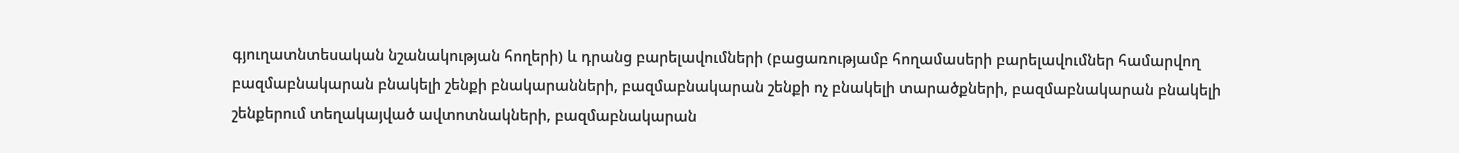գյուղատնտեսական նշանակության հողերի) և դրանց բարելավումների (բացառությամբ հողամասերի բարելավումներ համարվող բազմաբնակարան բնակելի շենքի բնակարանների, բազմաբնակարան շենքի ոչ բնակելի տարածքների, բազմաբնակարան բնակելի շենքերում տեղակայված ավտոտնակների, բազմաբնակարան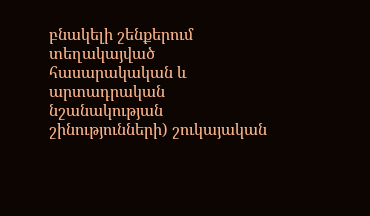բնակելի շենքերում տեղակայված հասարակական և արտադրական նշանակության շինությունների) շուկայական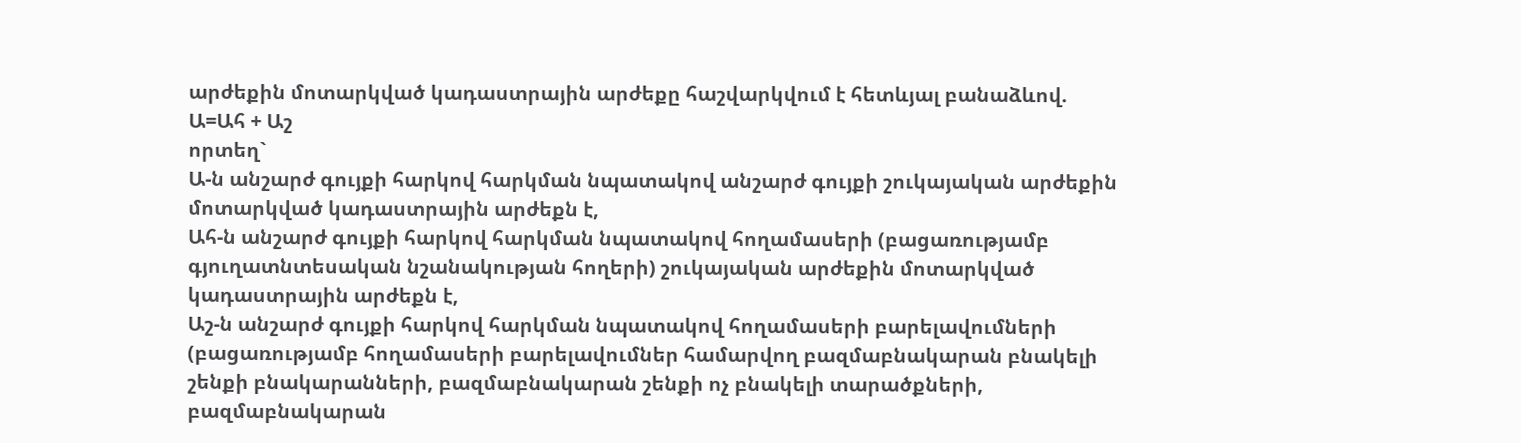արժեքին մոտարկված կադաստրային արժեքը հաշվարկվում է հետևյալ բանաձևով.
Ա=Ահ + Աշ
որտեղ`
Ա-ն անշարժ գույքի հարկով հարկման նպատակով անշարժ գույքի շուկայական արժեքին մոտարկված կադաստրային արժեքն է,
Ահ-ն անշարժ գույքի հարկով հարկման նպատակով հողամասերի (բացառությամբ գյուղատնտեսական նշանակության հողերի) շուկայական արժեքին մոտարկված կադաստրային արժեքն է,
Աշ-ն անշարժ գույքի հարկով հարկման նպատակով հողամասերի բարելավումների (բացառությամբ հողամասերի բարելավումներ համարվող բազմաբնակարան բնակելի շենքի բնակարանների, բազմաբնակարան շենքի ոչ բնակելի տարածքների, բազմաբնակարան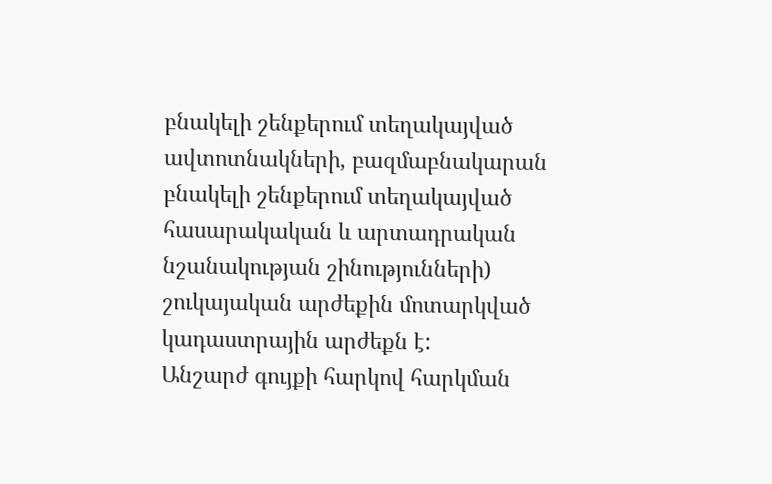բնակելի շենքերում տեղակայված ավտոտնակների, բազմաբնակարան բնակելի շենքերում տեղակայված հասարակական և արտադրական նշանակության շինությունների) շուկայական արժեքին մոտարկված կադաստրային արժեքն է:
Անշարժ գույքի հարկով հարկման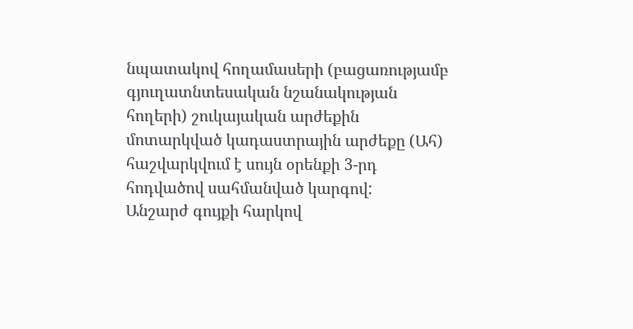նպատակով հողամասերի (բացառությամբ գյուղատնտեսական նշանակության հողերի) շուկայական արժեքին մոտարկված կադաստրային արժեքը (Ահ) հաշվարկվում է սույն օրենքի 3-րդ հոդվածով սահմանված կարգով:
Անշարժ գույքի հարկով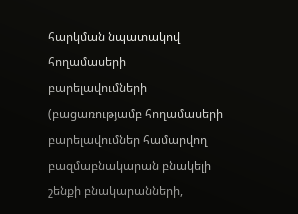հարկման նպատակով հողամասերի բարելավումների (բացառությամբ հողամասերի բարելավումներ համարվող բազմաբնակարան բնակելի շենքի բնակարանների,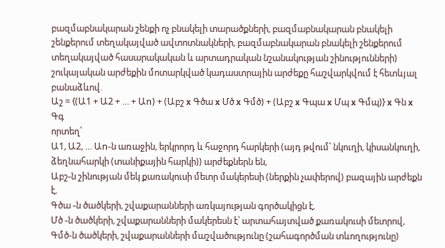բազմաբնակարան շենքի ոչ բնակելի տարածքների, բազմաբնակարան բնակելի շենքերում տեղակայված ավտոտնակների, բազմաբնակարան բնակելի շենքերում տեղակայված հասարակական և արտադրական նշանակության շինությունների) շուկայական արժեքին մոտարկված կադաստրային արժեքը հաշվարկվում է հետևյալ բանաձևով.
Աշ = {(Ա1 + Ա2 + … + Աn) + (Աբշ x Գծա x Մծ x Գմծ) + (Աբշ x Գպա x Մպ x Գմպ)} x Գն x Գգ
որտեղ՝
Ա1, Ա2, … Աn-ն առաջին, երկրորդ և հաջորդ հարկերի (այդ թվում՝ նկուղի, կիսանկուղի, ձեղնահարկի (տանիքային հարկի)) արժեքներն են,
Աբշ-ն շինության մեկ քառակուսի մետր մակերեսի (ներքին չափերով) բազային արժեքն է,
Գծա -ն ծածկերի, շվաքարանների առկայության գործակիցն է,
Մծ -ն ծածկերի, շվաքարանների մակերեսն է՝ արտահայտված քառակուսի մետրով,
Գմծ-ն ծածկերի, շվաքարանների մաշվածությունը (շահագործման տևողությունը)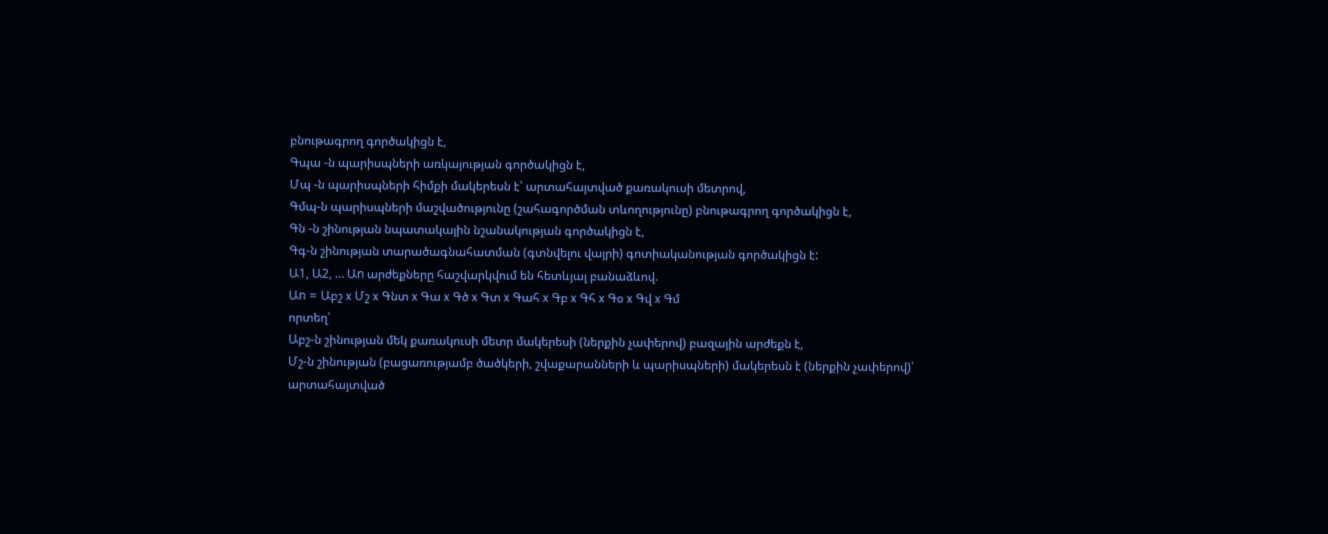բնութագրող գործակիցն է,
Գպա -ն պարիսպների առկայության գործակիցն է,
Մպ -ն պարիսպների հիմքի մակերեսն է՝ արտահայտված քառակուսի մետրով,
Գմպ-ն պարիսպների մաշվածությունը (շահագործման տևողությունը) բնութագրող գործակիցն է,
Գն -ն շինության նպատակային նշանակության գործակիցն է,
Գգ-ն շինության տարածագնահատման (գտնվելու վայրի) գոտիականության գործակիցն է:
Ա1, Ա2, … Աn արժեքները հաշվարկվում են հետևյալ բանաձևով.
Աn = Աբշ x Մշ x Գնտ x Գա x Գծ x Գտ x Գահ x Գբ x Գհ x Գօ x Գվ x Գմ
որտեղ՝
Աբշ-ն շինության մեկ քառակուսի մետր մակերեսի (ներքին չափերով) բազային արժեքն է,
Մշ-ն շինության (բացառությամբ ծածկերի, շվաքարանների և պարիսպների) մակերեսն է (ներքին չափերով)՝ արտահայտված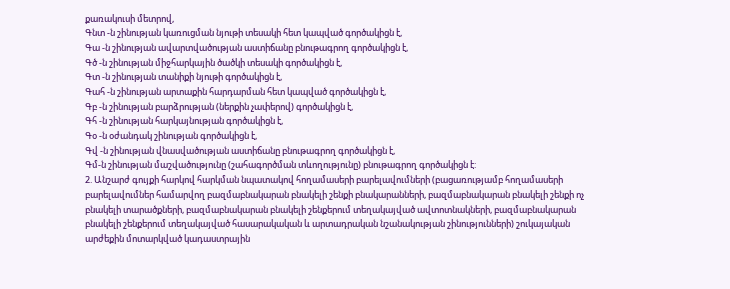քառակուսի մետրով,
Գնտ -ն շինության կառուցման նյութի տեսակի հետ կապված գործակիցն է,
Գա -ն շինության ավարտվածության աստիճանը բնութագրող գործակիցն է,
Գծ -ն շինության միջհարկային ծածկի տեսակի գործակիցն է,
Գտ -ն շինության տանիքի նյութի գործակիցն է,
Գահ -ն շինության արտաքին հարդարման հետ կապված գործակիցն է,
Գբ -ն շինության բարձրության (ներքին չափերով) գործակիցն է,
Գհ -ն շինության հարկայնության գործակիցն է,
Գօ -ն օժանդակ շինության գործակիցն է,
Գվ -ն շինության վնասվածության աստիճանը բնութագրող գործակիցն է,
Գմ-ն շինության մաշվածությունը (շահագործման տևողությունը) բնութագրող գործակիցն է:
2. Անշարժ գույքի հարկով հարկման նպատակով հողամասերի բարելավումների (բացառությամբ հողամասերի բարելավումներ համարվող բազմաբնակարան բնակելի շենքի բնակարանների, բազմաբնակարան բնակելի շենքի ոչ բնակելի տարածքների, բազմաբնակարան բնակելի շենքերում տեղակայված ավտոտնակների, բազմաբնակարան բնակելի շենքերում տեղակայված հասարակական և արտադրական նշանակության շինությունների) շուկայական արժեքին մոտարկված կադաստրային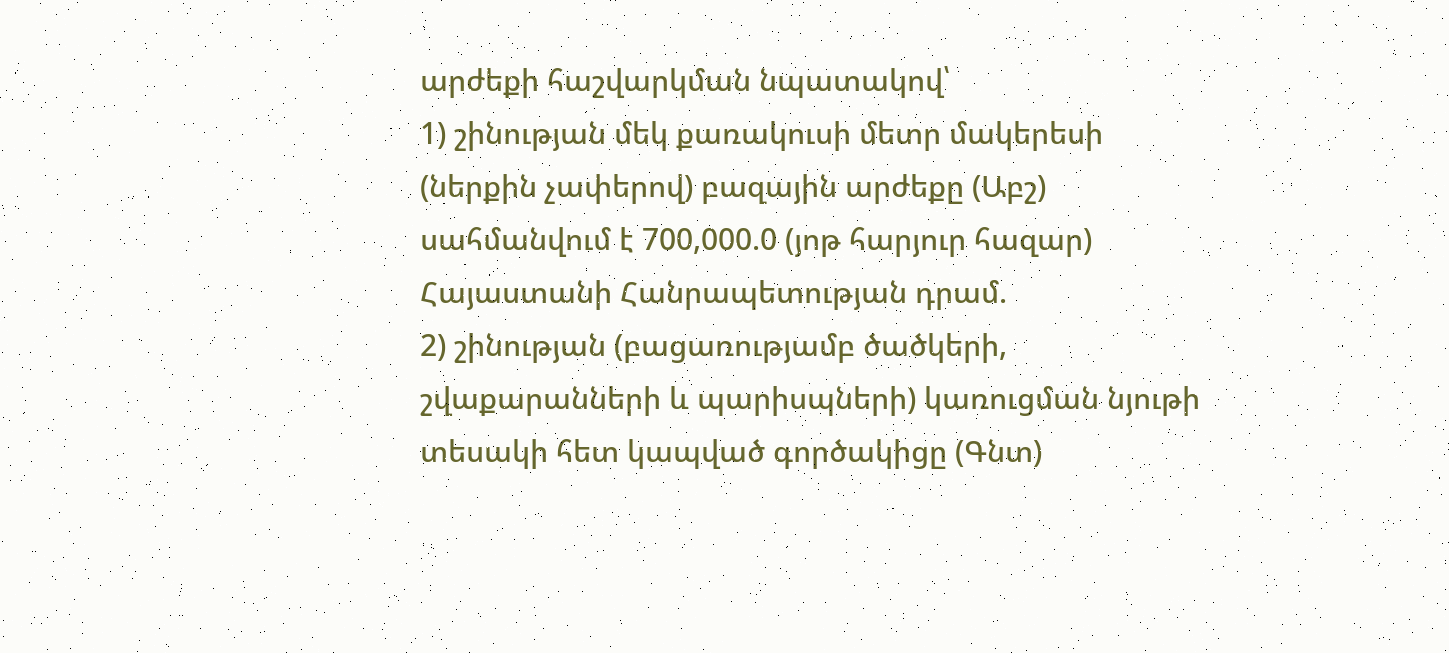արժեքի հաշվարկման նպատակով՝
1) շինության մեկ քառակուսի մետր մակերեսի (ներքին չափերով) բազային արժեքը (Աբշ) սահմանվում է 700,000.0 (յոթ հարյուր հազար) Հայաստանի Հանրապետության դրամ.
2) շինության (բացառությամբ ծածկերի, շվաքարանների և պարիսպների) կառուցման նյութի տեսակի հետ կապված գործակիցը (Գնտ)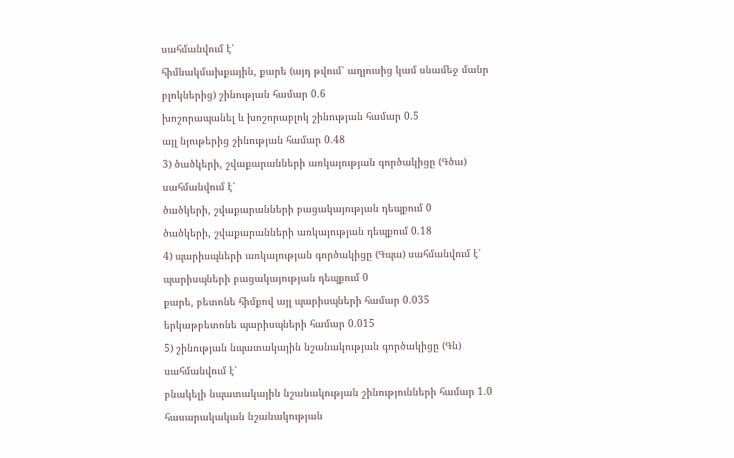սահմանվում է՝
հիմնակմախքային, քարե (այդ թվում՝ աղյուսից կամ սնամեջ մանր բլոկներից) շինության համար 0.6
խոշորապանել և խոշորաբլոկ շինության համար 0.5
այլ նյութերից շինության համար 0.48
3) ծածկերի, շվաքարանների առկայության գործակիցը (Գծա) սահմանվում է՝
ծածկերի, շվաքարանների բացակայության դեպքում 0
ծածկերի, շվաքարանների առկայության դեպքում 0.18
4) պարիսպների առկայության գործակիցը (Գպա) սահմանվում է՝
պարիսպների բացակայության դեպքում 0
քարե, բետոնե հիմքով այլ պարիսպների համար 0.035
երկաթբետոնե պարիսպների համար 0.015
5) շինության նպատակային նշանակության գործակիցը (Գն) սահմանվում է՝
բնակելի նպատակային նշանակության շինությունների համար 1.0
հասարակական նշանակության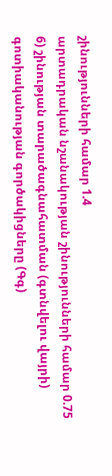շինությունների համար 1.4
արտադրական նշանակության շինությունների համար 0.75
6) շինության տարածագնահատման (գտնվելու վայրի) գոտիականության գործակիցները (Գգ)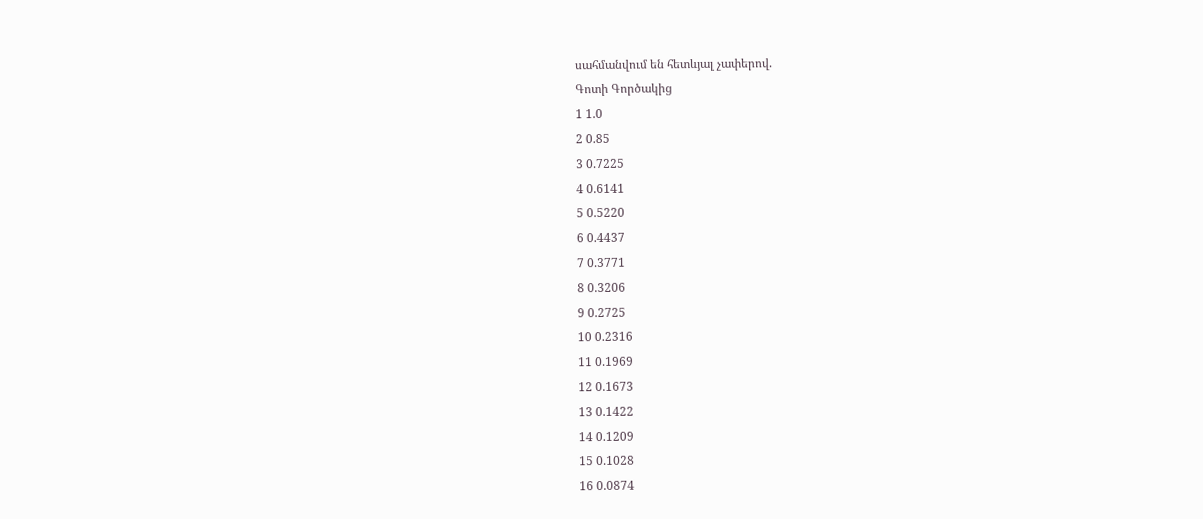սահմանվում են հետևյալ չափերով.
Գոտի Գործակից
1 1.0
2 0.85
3 0.7225
4 0.6141
5 0.5220
6 0.4437
7 0.3771
8 0.3206
9 0.2725
10 0.2316
11 0.1969
12 0.1673
13 0.1422
14 0.1209
15 0.1028
16 0.0874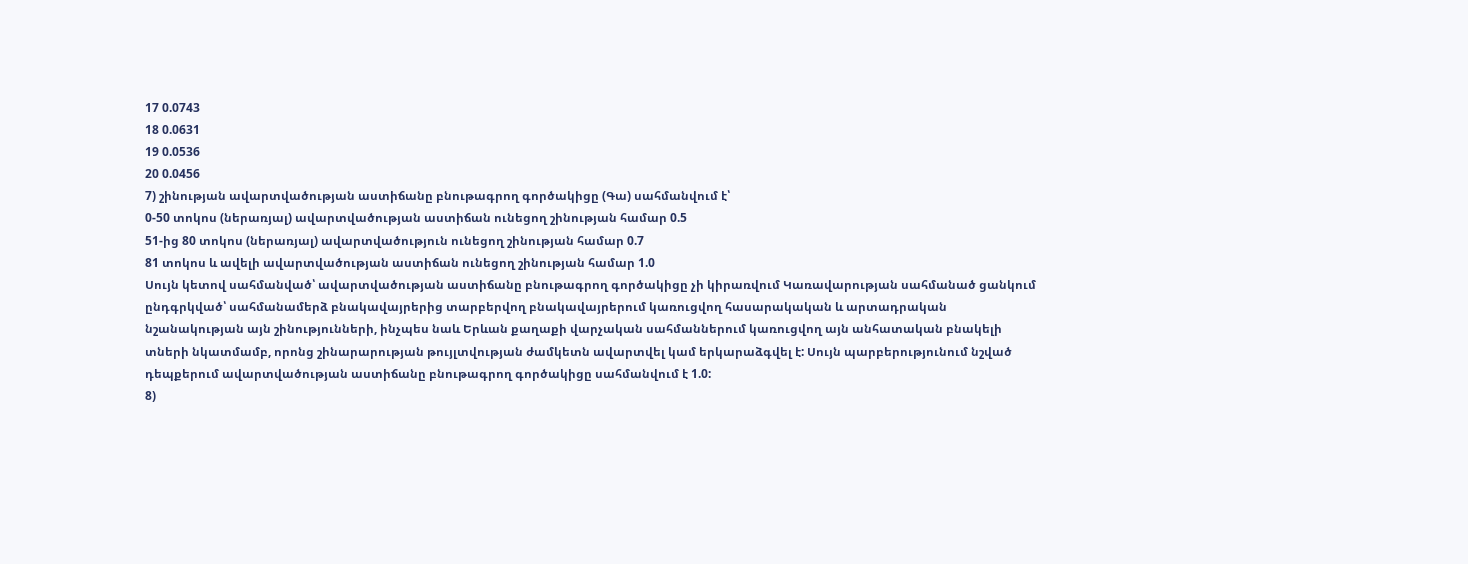17 0.0743
18 0.0631
19 0.0536
20 0.0456
7) շինության ավարտվածության աստիճանը բնութագրող գործակիցը (Գա) սահմանվում է՝
0-50 տոկոս (ներառյալ) ավարտվածության աստիճան ունեցող շինության համար 0.5
51-ից 80 տոկոս (ներառյալ) ավարտվածություն ունեցող շինության համար 0.7
81 տոկոս և ավելի ավարտվածության աստիճան ունեցող շինության համար 1.0
Սույն կետով սահմանված՝ ավարտվածության աստիճանը բնութագրող գործակիցը չի կիրառվում Կառավարության սահմանած ցանկում ընդգրկված՝ սահմանամերձ բնակավայրերից տարբերվող բնակավայրերում կառուցվող հասարակական և արտադրական նշանակության այն շինությունների, ինչպես նաև Երևան քաղաքի վարչական սահմաններում կառուցվող այն անհատական բնակելի տների նկատմամբ, որոնց շինարարության թույլտվության ժամկետն ավարտվել կամ երկարաձգվել է: Սույն պարբերությունում նշված դեպքերում ավարտվածության աստիճանը բնութագրող գործակիցը սահմանվում է 1.0:
8)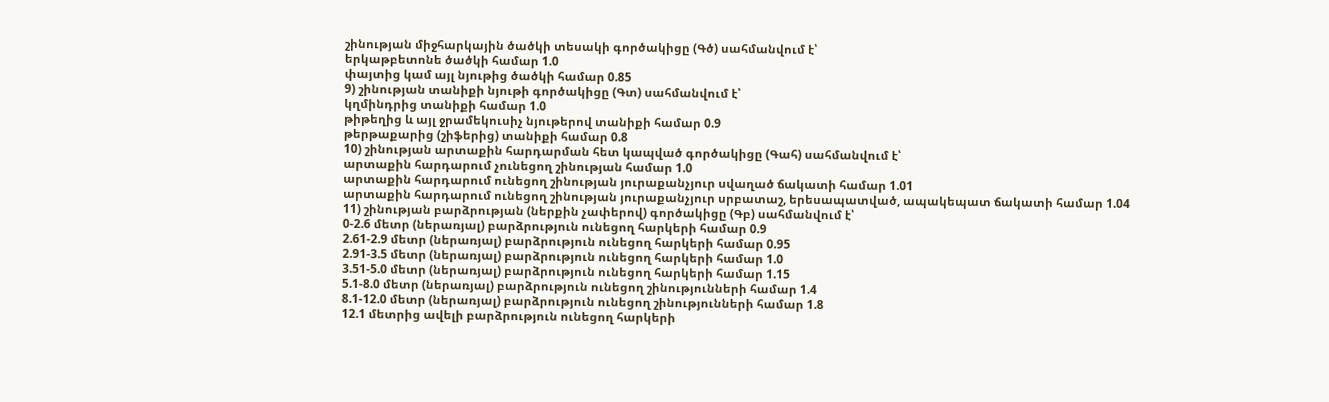շինության միջհարկային ծածկի տեսակի գործակիցը (Գծ) սահմանվում է՝
երկաթբետոնե ծածկի համար 1.0
փայտից կամ այլ նյութից ծածկի համար 0.85
9) շինության տանիքի նյութի գործակիցը (Գտ) սահմանվում է՝
կղմինդրից տանիքի համար 1.0
թիթեղից և այլ ջրամեկուսիչ նյութերով տանիքի համար 0.9
թերթաքարից (շիֆերից) տանիքի համար 0.8
10) շինության արտաքին հարդարման հետ կապված գործակիցը (Գահ) սահմանվում է՝
արտաքին հարդարում չունեցող շինության համար 1.0
արտաքին հարդարում ունեցող շինության յուրաքանչյուր սվաղած ճակատի համար 1.01
արտաքին հարդարում ունեցող շինության յուրաքանչյուր սրբատաշ, երեսապատված, ապակեպատ ճակատի համար 1.04
11) շինության բարձրության (ներքին չափերով) գործակիցը (Գբ) սահմանվում է՝
0-2.6 մետր (ներառյալ) բարձրություն ունեցող հարկերի համար 0.9
2.61-2.9 մետր (ներառյալ) բարձրություն ունեցող հարկերի համար 0.95
2.91-3.5 մետր (ներառյալ) բարձրություն ունեցող հարկերի համար 1.0
3.51-5.0 մետր (ներառյալ) բարձրություն ունեցող հարկերի համար 1.15
5.1-8.0 մետր (ներառյալ) բարձրություն ունեցող շինությունների համար 1.4
8.1-12.0 մետր (ներառյալ) բարձրություն ունեցող շինությունների համար 1.8
12.1 մետրից ավելի բարձրություն ունեցող հարկերի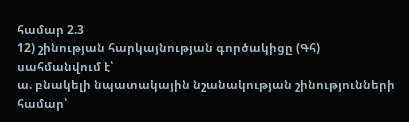համար 2.3
12) շինության հարկայնության գործակիցը (Գհ) սահմանվում է՝
ա. բնակելի նպատակային նշանակության շինությունների համար՝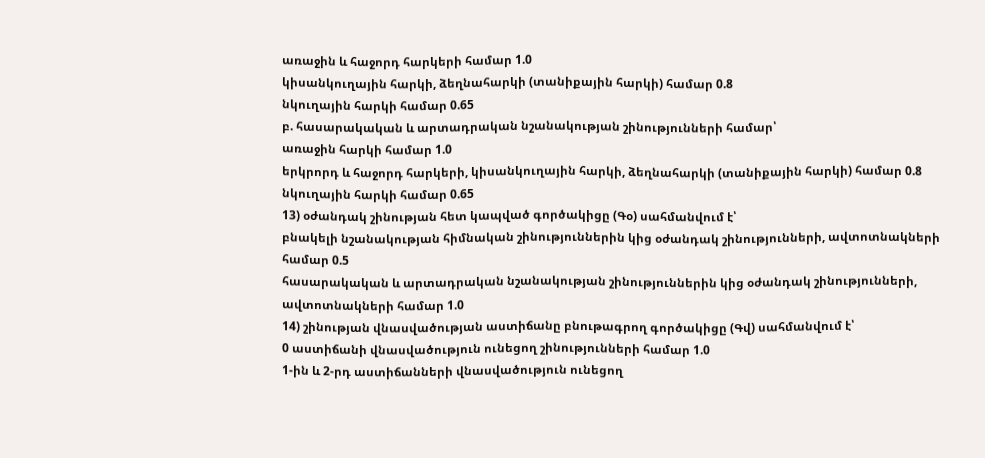առաջին և հաջորդ հարկերի համար 1.0
կիսանկուղային հարկի, ձեղնահարկի (տանիքային հարկի) համար 0.8
նկուղային հարկի համար 0.65
բ. հասարակական և արտադրական նշանակության շինությունների համար՝
առաջին հարկի համար 1.0
երկրորդ և հաջորդ հարկերի, կիսանկուղային հարկի, ձեղնահարկի (տանիքային հարկի) համար 0.8
նկուղային հարկի համար 0.65
13) օժանդակ շինության հետ կապված գործակիցը (Գօ) սահմանվում է՝
բնակելի նշանակության հիմնական շինություններին կից օժանդակ շինությունների, ավտոտնակների համար 0.5
հասարակական և արտադրական նշանակության շինություններին կից օժանդակ շինությունների, ավտոտնակների համար 1.0
14) շինության վնասվածության աստիճանը բնութագրող գործակիցը (Գվ) սահմանվում է՝
0 աստիճանի վնասվածություն ունեցող շինությունների համար 1.0
1-ին և 2-րդ աստիճանների վնասվածություն ունեցող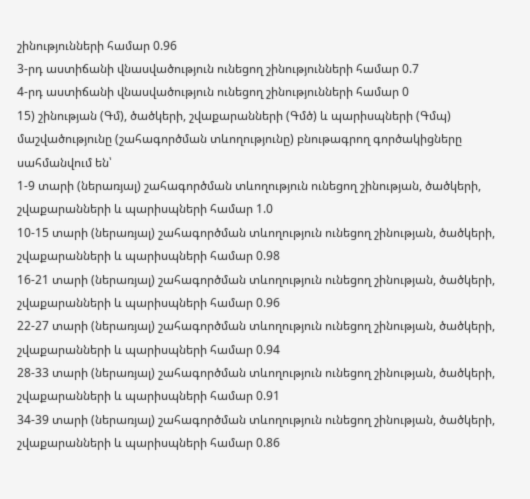շինությունների համար 0.96
3-րդ աստիճանի վնասվածություն ունեցող շինությունների համար 0.7
4-րդ աստիճանի վնասվածություն ունեցող շինությունների համար 0
15) շինության (Գմ), ծածկերի, շվաքարանների (Գմծ) և պարիսպների (Գմպ) մաշվածությունը (շահագործման տևողությունը) բնութագրող գործակիցները սահմանվում են՝
1-9 տարի (ներառյալ) շահագործման տևողություն ունեցող շինության, ծածկերի, շվաքարանների և պարիսպների համար 1.0
10-15 տարի (ներառյալ) շահագործման տևողություն ունեցող շինության, ծածկերի, շվաքարանների և պարիսպների համար 0.98
16-21 տարի (ներառյալ) շահագործման տևողություն ունեցող շինության, ծածկերի, շվաքարանների և պարիսպների համար 0.96
22-27 տարի (ներառյալ) շահագործման տևողություն ունեցող շինության, ծածկերի, շվաքարանների և պարիսպների համար 0.94
28-33 տարի (ներառյալ) շահագործման տևողություն ունեցող շինության, ծածկերի, շվաքարանների և պարիսպների համար 0.91
34-39 տարի (ներառյալ) շահագործման տևողություն ունեցող շինության, ծածկերի, շվաքարանների և պարիսպների համար 0.86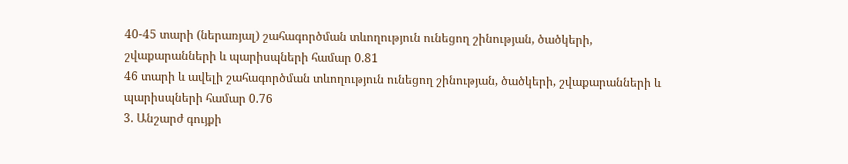40-45 տարի (ներառյալ) շահագործման տևողություն ունեցող շինության, ծածկերի, շվաքարանների և պարիսպների համար 0.81
46 տարի և ավելի շահագործման տևողություն ունեցող շինության, ծածկերի, շվաքարանների և պարիսպների համար 0.76
3. Անշարժ գույքի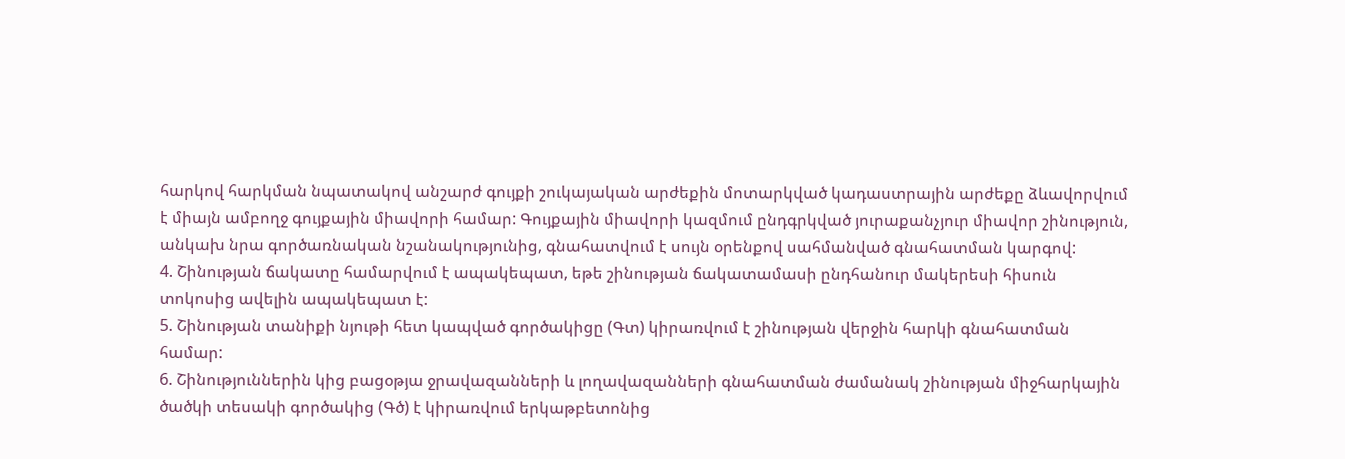հարկով հարկման նպատակով անշարժ գույքի շուկայական արժեքին մոտարկված կադաստրային արժեքը ձևավորվում է միայն ամբողջ գույքային միավորի համար: Գույքային միավորի կազմում ընդգրկված յուրաքանչյուր միավոր շինություն, անկախ նրա գործառնական նշանակությունից, գնահատվում է սույն օրենքով սահմանված գնահատման կարգով:
4. Շինության ճակատը համարվում է ապակեպատ, եթե շինության ճակատամասի ընդհանուր մակերեսի հիսուն տոկոսից ավելին ապակեպատ է:
5. Շինության տանիքի նյութի հետ կապված գործակիցը (Գտ) կիրառվում է շինության վերջին հարկի գնահատման համար:
6. Շինություններին կից բացօթյա ջրավազանների և լողավազանների գնահատման ժամանակ շինության միջհարկային ծածկի տեսակի գործակից (Գծ) է կիրառվում երկաթբետոնից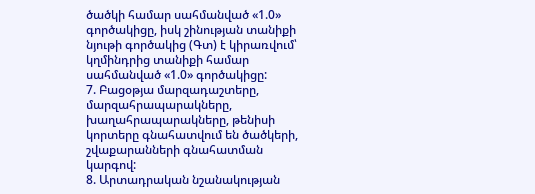ծածկի համար սահմանված «1.0» գործակիցը, իսկ շինության տանիքի նյութի գործակից (Գտ) է կիրառվում՝ կղմինդրից տանիքի համար սահմանված «1.0» գործակիցը:
7. Բացօթյա մարզադաշտերը, մարզահրապարակները, խաղահրապարակները, թենիսի կորտերը գնահատվում են ծածկերի, շվաքարանների գնահատման կարգով:
8. Արտադրական նշանակության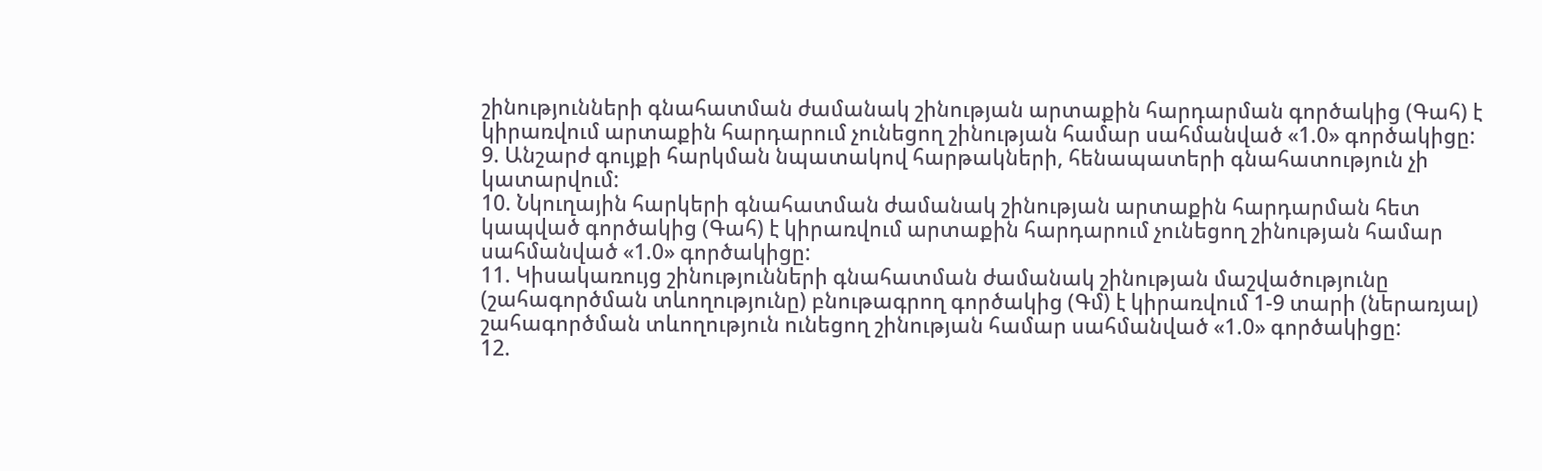շինությունների գնահատման ժամանակ շինության արտաքին հարդարման գործակից (Գահ) է կիրառվում արտաքին հարդարում չունեցող շինության համար սահմանված «1.0» գործակիցը:
9. Անշարժ գույքի հարկման նպատակով հարթակների, հենապատերի գնահատություն չի կատարվում:
10. Նկուղային հարկերի գնահատման ժամանակ շինության արտաքին հարդարման հետ կապված գործակից (Գահ) է կիրառվում արտաքին հարդարում չունեցող շինության համար սահմանված «1.0» գործակիցը:
11. Կիսակառույց շինությունների գնահատման ժամանակ շինության մաշվածությունը (շահագործման տևողությունը) բնութագրող գործակից (Գմ) է կիրառվում 1-9 տարի (ներառյալ) շահագործման տևողություն ունեցող շինության համար սահմանված «1.0» գործակիցը:
12.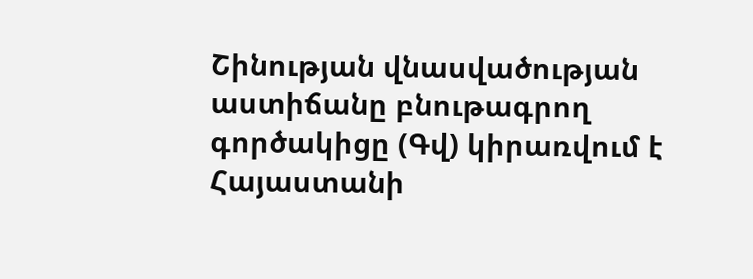Շինության վնասվածության աստիճանը բնութագրող գործակիցը (Գվ) կիրառվում է Հայաստանի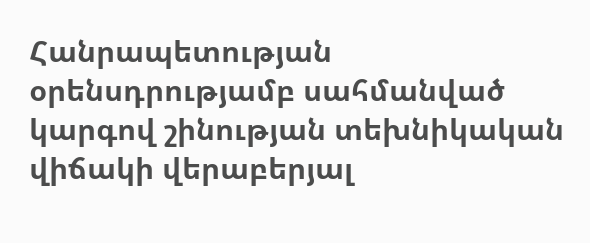Հանրապետության օրենսդրությամբ սահմանված կարգով շինության տեխնիկական վիճակի վերաբերյալ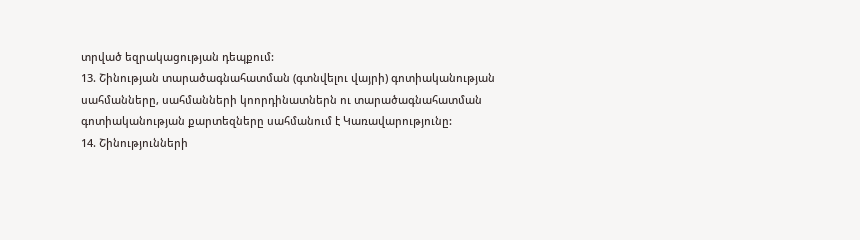տրված եզրակացության դեպքում:
13. Շինության տարածագնահատման (գտնվելու վայրի) գոտիականության սահմանները, սահմանների կոորդինատներն ու տարածագնահատման գոտիականության քարտեզները սահմանում է Կառավարությունը:
14. Շինությունների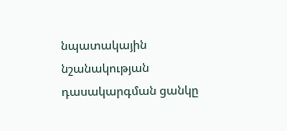նպատակային նշանակության դասակարգման ցանկը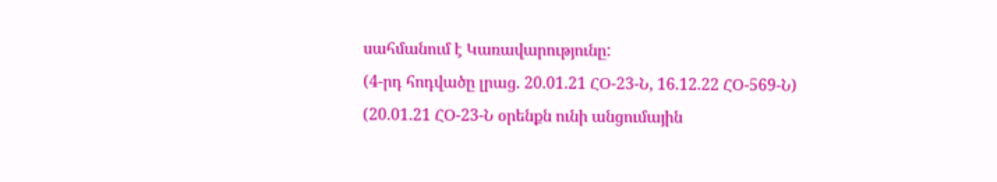սահմանում է Կառավարությունը:
(4-րդ հոդվածը լրաց. 20.01.21 ՀՕ-23-Ն, 16.12.22 ՀՕ-569-Ն)
(20.01.21 ՀՕ-23-Ն օրենքն ունի անցումային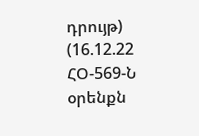դրույթ)
(16.12.22 ՀՕ-569-Ն օրենքն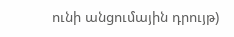ունի անցումային դրույթ)